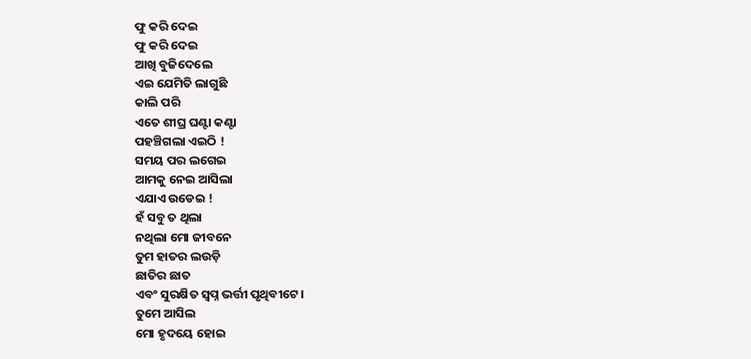ଫୁ କରି ଦେଇ
ଫୁ କରି ଦେଇ
ଆଖି ବୁଜିଦେଲେ
ଏଇ ଯେମିତି ଲାଗୁଛି
କାଲି ପରି
ଏତେ ଶୀଘ୍ର ଘଣ୍ଟା କଣ୍ଟା
ପହଞ୍ଚିଗଲା ଏଇଠି !
ସମୟ ପର ଲଗେଇ
ଆମକୁ ନେଇ ଆସିଲା
ଏଯାଏ ଉଡେଇ !
ହଁ ସବୁ ତ ଥିଲା
ନଥିଲା ମୋ ଜୀବନେ
ତୁମ ହାତର ଲଉଡ଼ି
ଛାତିର ଛାତ
ଏବଂ ସୁରକ୍ଷିତ ସ୍ୱପ୍ନ ଭର୍ତ୍ତୀ ପୃଥିବୀଟେ।
ତୁମେ ଆସିଲ
ମୋ ହୃଦୟେ ହୋଇ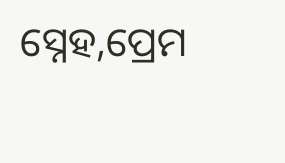ସ୍ନେହ,ପ୍ରେମ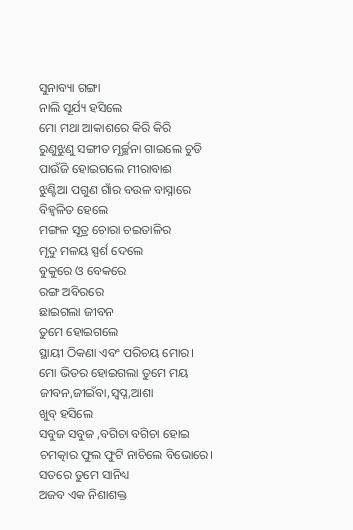ସୁନାବ୍ୟା ଗଙ୍ଗା
ନାଲି ସୂର୍ଯ୍ୟ ହସିଲେ
ମୋ ମଥା ଆକାଶରେ କିରି କିରି
ରୁଣୁଝୁଣୁ ସଙ୍ଗୀତ ମୂର୍ଚ୍ଛନା ଗାଇଲେ ଚୁଡି
ପାଉଁଜି ହୋଇଗଲେ ମୀରାବାଈ
ଝୁଣ୍ଟିଆ ପଗୁଣ ଗାଁର ବଉଳ ବାସ୍ନାରେ
ବିହ୍ଵଳିତ ହେଲେ
ମଙ୍ଗଳ ସୂତ୍ର ଚୋରା ଚଇତାଳିର
ମୃଦୁ ମଳୟ ସ୍ପର୍ଶ ଦେଲେ
ବୁକୁରେ ଓ ବେକରେ
ରଙ୍ଗ ଅବିରରେ
ଛାଇଗଲା ଜୀବନ
ତୁମେ ହୋଇଗଲେ
ସ୍ଥାୟୀ ଠିକଣା ଏବଂ ପରିଚୟ ମୋର।
ମୋ ଭିତର ହୋଇଗଲା ତୁମେ ମୟ
ଜୀବନ,ଜୀଇଁବା,ସ୍ୱପ୍ନ,ଆଶା
ଖୁବ୍ ହସିଲେ
ସବୁଜ ସବୁଜ ,ବଗିଚା ବଗିଚା ହୋଇ
ଚମତ୍କାର ଫୁଲ ଫୁଟି ନାଚିଲେ ବିଭୋରେ।
ସତରେ ତୁମେ ସାନିଧ୍ୟ
ଅଜବ ଏକ ନିଶାଶକ୍ତ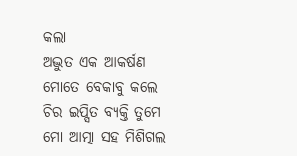କଲା
ଅଦ୍ଭୁତ ଏକ ଆକର୍ଷଣ
ମୋତେ ବେକାବୁ କଲେ
ଚିର ଇପ୍ସିତ ବ୍ୟକ୍ତି ତୁମେ
ମୋ ଆତ୍ମା ସହ ମିଶିଗଲ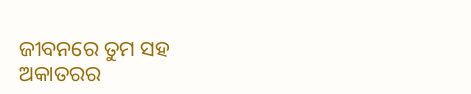ଜୀବନରେ ତୁମ ସହ
ଅକାତରର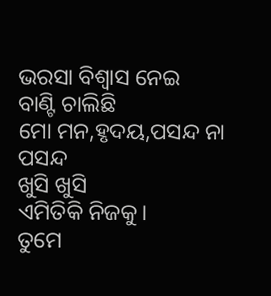ଭରସା ବିଶ୍ବାସ ନେଇ
ବାଣ୍ଟି ଚାଲିଛି
ମୋ ମନ,ହୃଦୟ,ପସନ୍ଦ ନା ପସନ୍ଦ
ଖୁସି ଖୁସି
ଏମିତିକି ନିଜକୁ।
ତୁମେ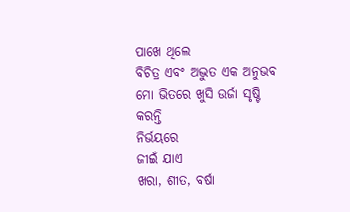ପାଖେ ଥିଲେ
ବିଚିତ୍ର ଏବଂ ଅଦ୍ଭୁତ ଏକ ଅନୁଭବ
ମୋ ଭିତରେ ଖୁସି ଉର୍ଜା ସୃଷ୍ଟି କରନ୍ତି
ନିର୍ଭୟରେ
ଜୀଇଁ ଯାଏ
ଖରା, ଶୀତ, ବର୍ଷା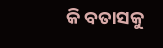କି ବତାସକୁ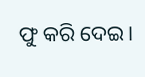ଫୁ କରି ଦେଇ।